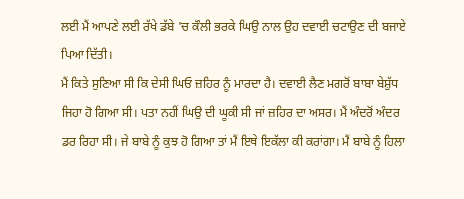ਲਈ ਮੈਂ ਆਪਣੇ ਲਈ ਰੱਖੇ ਡੱਬੇ 'ਚ ਕੌਲੀ ਭਰਕੇ ਘਿਉ ਨਾਲ ਉਹ ਦਵਾਈ ਚਟਾਉਣ ਦੀ ਬਜਾਏ ਪਿਆ ਦਿੱਤੀ।
ਮੈਂ ਕਿਤੇ ਸੁਣਿਆ ਸੀ ਕਿ ਦੇਸੀ ਘਿਓ ਜ਼ਹਿਰ ਨੂੰ ਮਾਰਦਾ ਹੈ। ਦਵਾਈ ਲੈਣ ਮਗਰੋਂ ਬਾਬਾ ਬੇਸ਼ੁੱਧ ਜਿਹਾ ਹੋ ਗਿਆ ਸੀ। ਪਤਾ ਨਹੀਂ ਘਿਉ ਦੀ ਘੂਕੀ ਸੀ ਜਾਂ ਜ਼ਹਿਰ ਦਾ ਅਸਰ। ਮੈਂ ਅੰਦਰੋਂ ਅੰਦਰ ਡਰ ਰਿਹਾ ਸੀ। ਜੇ ਬਾਬੇ ਨੂੰ ਕੁਝ ਹੋ ਗਿਆ ਤਾਂ ਮੈਂ ਇਥੇ ਇਕੱਲਾ ਕੀ ਕਰਾਂਗਾ। ਮੈਂ ਬਾਬੇ ਨੂੰ ਹਿਲਾ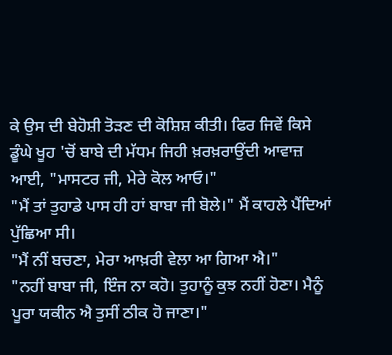ਕੇ ਉਸ ਦੀ ਬੇਹੋਸ਼ੀ ਤੋੜਣ ਦੀ ਕੋਸ਼ਿਸ਼ ਕੀਤੀ। ਫਿਰ ਜਿਵੇਂ ਕਿਸੇ ਡੂੰਘੇ ਖੂਹ 'ਚੋਂ ਬਾਬੇ ਦੀ ਮੱਧਮ ਜਿਹੀ ਖ਼ਰਖ਼ਰਾਉਂਦੀ ਆਵਾਜ਼ ਆਈ, "ਮਾਸਟਰ ਜੀ, ਮੇਰੇ ਕੋਲ ਆਓ।"
"ਮੈਂ ਤਾਂ ਤੁਹਾਡੇ ਪਾਸ ਹੀ ਹਾਂ ਬਾਬਾ ਜੀ ਬੋਲੇ।" ਮੈਂ ਕਾਹਲੇ ਪੈਂਦਿਆਂ ਪੁੱਛਿਆ ਸੀ।
"ਮੈਂ ਨੀਂ ਬਚਣਾ, ਮੇਰਾ ਆਖ਼ਰੀ ਵੇਲਾ ਆ ਗਿਆ ਐ।"
"ਨਹੀਂ ਬਾਬਾ ਜੀ, ਇੰਜ ਨਾ ਕਹੋ। ਤੁਹਾਨੂੰ ਕੁਝ ਨਹੀਂ ਹੋਣਾ। ਮੈਨੂੰ ਪੂਰਾ ਯਕੀਨ ਐ ਤੁਸੀਂ ਠੀਕ ਹੋ ਜਾਣਾ।"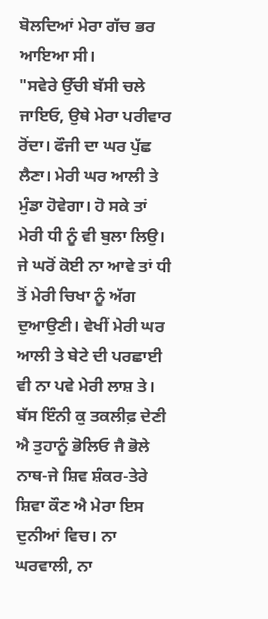ਬੋਲਦਿਆਂ ਮੇਰਾ ਗੱਚ ਭਰ ਆਇਆ ਸੀ।
"ਸਵੇਰੇ ਉੱਚੀ ਬੱਸੀ ਚਲੇ ਜਾਇਓ, ਉਥੇ ਮੇਰਾ ਪਰੀਵਾਰ ਰੋਂਦਾ। ਫੌਜੀ ਦਾ ਘਰ ਪੁੱਛ ਲੈਣਾ। ਮੇਰੀ ਘਰ ਆਲੀ ਤੇ ਮੁੰਡਾ ਹੋਵੇਗਾ। ਹੋ ਸਕੇ ਤਾਂ ਮੇਰੀ ਧੀ ਨੂੰ ਵੀ ਬੁਲਾ ਲਿਉ। ਜੇ ਘਰੋਂ ਕੋਈ ਨਾ ਆਵੇ ਤਾਂ ਧੀ ਤੋਂ ਮੇਰੀ ਚਿਖਾ ਨੂੰ ਅੱਗ ਦੁਆਉਣੀ। ਵੇਖੀਂ ਮੇਰੀ ਘਰ ਆਲੀ ਤੇ ਬੇਟੇ ਦੀ ਪਰਛਾਈ ਵੀ ਨਾ ਪਵੇ ਮੇਰੀ ਲਾਸ਼ ਤੇ। ਬੱਸ ਇੰਨੀ ਕੁ ਤਕਲੀਫ਼ ਦੇਣੀ ਐ ਤੁਹਾਨੂੰ ਭੋਲਿਓ ਜੈ ਭੋਲੇ ਨਾਥ-ਜੇ ਸ਼ਿਵ ਸ਼ੰਕਰ-ਤੇਰੇ ਸ਼ਿਵਾ ਕੌਣ ਐ ਮੇਰਾ ਇਸ ਦੁਨੀਆਂ ਵਿਚ। ਨਾ ਘਰਵਾਲੀ, ਨਾ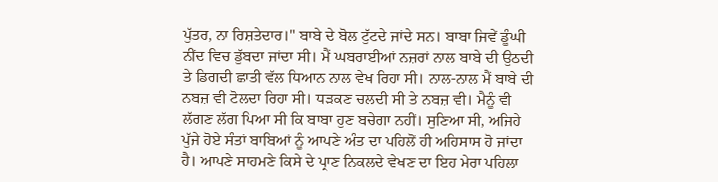ਪੁੱਤਰ, ਨਾ ਰਿਸ਼ਤੇਦਾਰ।" ਬਾਬੇ ਦੇ ਬੋਲ ਟੁੱਟਦੇ ਜਾਂਦੇ ਸਨ। ਬਾਬਾ ਜਿਵੇਂ ਡੂੰਘੀ ਨੀਂਦ ਵਿਚ ਡੁੱਬਦਾ ਜਾਂਦਾ ਸੀ। ਮੈਂ ਘਬਰਾਈਆਂ ਨਜ਼ਰਾਂ ਨਾਲ ਬਾਬੇ ਦੀ ਉਠਦੀ ਤੇ ਡਿਗਦੀ ਛਾਤੀ ਵੱਲ ਧਿਆਨ ਨਾਲ ਵੇਖ ਰਿਹਾ ਸੀ। ਨਾਲ-ਨਾਲ ਮੈਂ ਬਾਬੇ ਦੀ ਨਬਜ਼ ਵੀ ਟੋਲਦਾ ਰਿਹਾ ਸੀ। ਧੜਕਣ ਚਲਦੀ ਸੀ ਤੇ ਨਬਜ਼ ਵੀ। ਮੈਨੂੰ ਵੀ ਲੱਗਣ ਲੱਗ ਪਿਆ ਸੀ ਕਿ ਬਾਬਾ ਹੁਣ ਬਚੇਗਾ ਨਹੀਂ। ਸੁਣਿਆ ਸੀ, ਅਜਿਹੇ ਪੁੱਜੇ ਹੋਏ ਸੰਤਾਂ ਬਾਬਿਆਂ ਨੂੰ ਆਪਣੇ ਅੰਤ ਦਾ ਪਹਿਲੋਂ ਹੀ ਅਹਿਸਾਸ ਹੋ ਜਾਂਦਾ ਹੈ। ਆਪਣੇ ਸਾਹਮਣੇ ਕਿਸੇ ਦੇ ਪ੍ਰਾਣ ਨਿਕਲਦੇ ਵੇਖਣ ਦਾ ਇਹ ਮੇਰਾ ਪਹਿਲਾ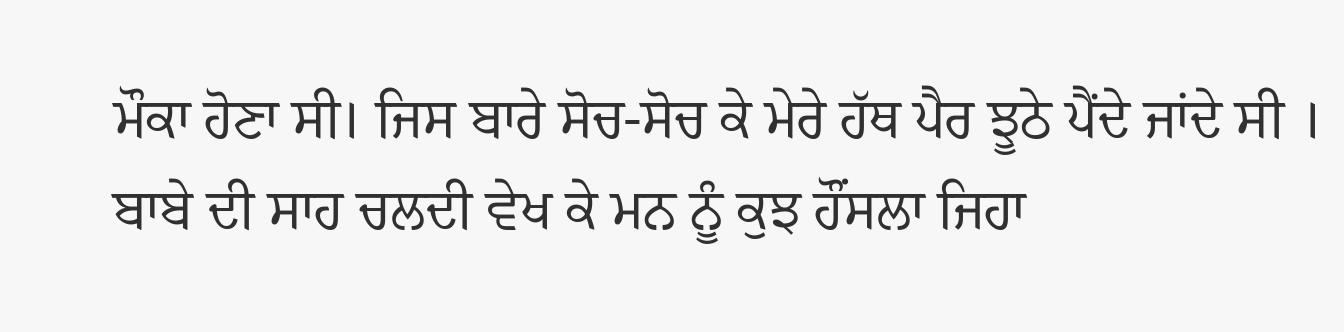ਮੌਕਾ ਹੋਣਾ ਸੀ। ਜਿਸ ਬਾਰੇ ਸੋਚ-ਸੋਚ ਕੇ ਮੇਰੇ ਹੱਥ ਪੈਰ ਝੂਠੇ ਪੈਂਦੇ ਜਾਂਦੇ ਸੀ । ਬਾਬੇ ਦੀ ਸਾਹ ਚਲਦੀ ਵੇਖ ਕੇ ਮਨ ਨੂੰ ਕੁਝ ਹੌਂਸਲਾ ਜਿਹਾ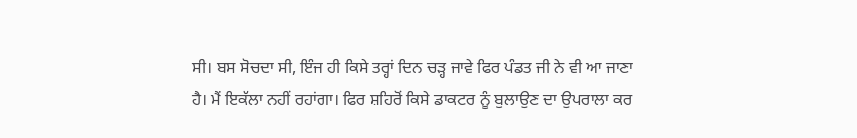ਸੀ। ਬਸ ਸੋਚਦਾ ਸੀ, ਇੰਜ ਹੀ ਕਿਸੇ ਤਰ੍ਹਾਂ ਦਿਨ ਚੜ੍ਹ ਜਾਵੇ ਫਿਰ ਪੰਡਤ ਜੀ ਨੇ ਵੀ ਆ ਜਾਣਾ ਹੈ। ਮੈਂ ਇਕੱਲਾ ਨਹੀਂ ਰਹਾਂਗਾ। ਫਿਰ ਸ਼ਹਿਰੋਂ ਕਿਸੇ ਡਾਕਟਰ ਨੂੰ ਬੁਲਾਉਣ ਦਾ ਉਪਰਾਲਾ ਕਰ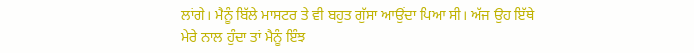ਲਾਂਗੇ। ਮੈਨੂੰ ਬਿੱਲੇ ਮਾਸਟਰ ਤੇ ਵੀ ਬਹੁਤ ਗੁੱਸਾ ਆਉਂਦਾ ਪਿਆ ਸੀ। ਅੱਜ ਉਹ ਇੱਥੇ ਮੇਰੇ ਨਾਲ ਹੁੰਦਾ ਤਾਂ ਮੈਨੂੰ ਇੰਝ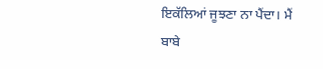ਇਕੱਲਿਆਂ ਜੂਝਣਾ ਨਾ ਪੈਂਦਾ। ਮੈਂ ਬਾਬੇ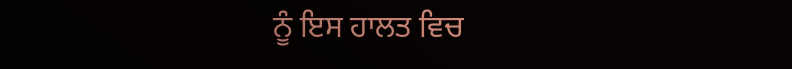ਨੂੰ ਇਸ ਹਾਲਤ ਵਿਚ